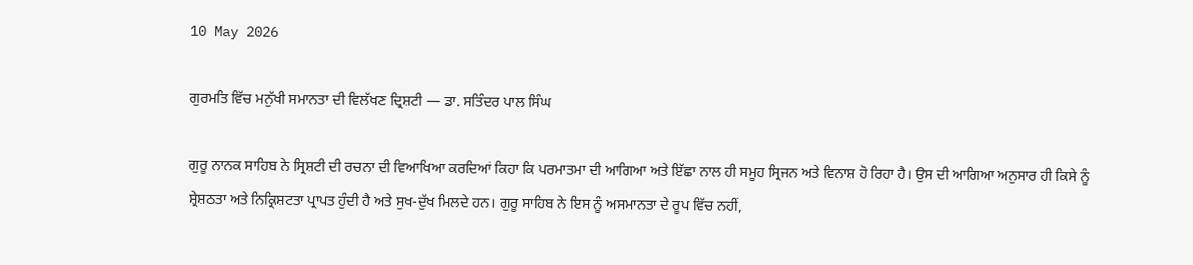10 May 2026

ਗੁਰਮਤਿ ਵਿੱਚ ਮਨੁੱਖੀ ਸਮਾਨਤਾ ਦੀ ਵਿਲੱਖਣ ਦ੍ਰਿਸ਼ਟੀ — ਡਾ. ਸਤਿੰਦਰ ਪਾਲ ਸਿੰਘ

ਗੁਰੂ ਨਾਨਕ ਸਾਹਿਬ ਨੇ ਸ੍ਰਿਸ਼ਟੀ ਦੀ ਰਚਨਾ ਦੀ ਵਿਆਖਿਆ ਕਰਦਿਆਂ ਕਿਹਾ ਕਿ ਪਰਮਾਤਮਾ ਦੀ ਆਗਿਆ ਅਤੇ ਇੱਛਾ ਨਾਲ ਹੀ ਸਮੂਹ ਸ੍ਰਿਜਨ ਅਤੇ ਵਿਨਾਸ਼ ਹੋ ਰਿਹਾ ਹੈ। ਉਸ ਦੀ ਆਗਿਆ ਅਨੁਸਾਰ ਹੀ ਕਿਸੇ ਨੂੰ ਸ਼੍ਰੇਸ਼ਠਤਾ ਅਤੇ ਨਿਕ੍ਰਿਸ਼ਟਤਾ ਪ੍ਰਾਪਤ ਹੁੰਦੀ ਹੈ ਅਤੇ ਸੁਖ-ਦੁੱਖ ਮਿਲਦੇ ਹਨ। ਗੁਰੂ ਸਾਹਿਬ ਨੇ ਇਸ ਨੂੰ ਅਸਮਾਨਤਾ ਦੇ ਰੂਪ ਵਿੱਚ ਨਹੀਂ,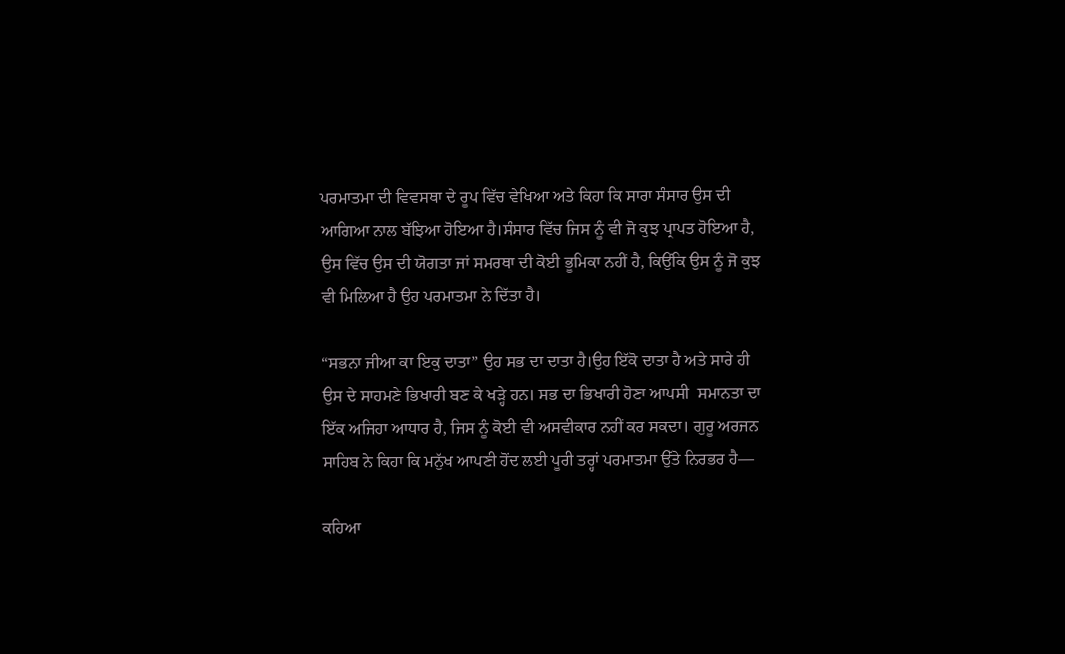ਪਰਮਾਤਮਾ ਦੀ ਵਿਵਸਥਾ ਦੇ ਰੂਪ ਵਿੱਚ ਵੇਖਿਆ ਅਤੇ ਕਿਹਾ ਕਿ ਸਾਰਾ ਸੰਸਾਰ ਉਸ ਦੀ ਆਗਿਆ ਨਾਲ ਬੱਝਿਆ ਹੋਇਆ ਹੈ।ਸੰਸਾਰ ਵਿੱਚ ਜਿਸ ਨੂੰ ਵੀ ਜੋ ਕੁਝ ਪ੍ਰਾਪਤ ਹੋਇਆ ਹੈ, ਉਸ ਵਿੱਚ ਉਸ ਦੀ ਯੋਗਤਾ ਜਾਂ ਸਮਰਥਾ ਦੀ ਕੋਈ ਭੂਮਿਕਾ ਨਹੀਂ ਹੈ, ਕਿਉਂਕਿ ਉਸ ਨੂੰ ਜੋ ਕੁਝ ਵੀ ਮਿਲਿਆ ਹੈ ਉਹ ਪਰਮਾਤਮਾ ਨੇ ਦਿੱਤਾ ਹੈ।

“ਸਭਨਾ ਜੀਆ ਕਾ ਇਕੁ ਦਾਤਾ” ਉਹ ਸਭ ਦਾ ਦਾਤਾ ਹੈ।ਉਹ ਇੱਕੋ ਦਾਤਾ ਹੈ ਅਤੇ ਸਾਰੇ ਹੀ  ਉਸ ਦੇ ਸਾਹਮਣੇ ਭਿਖਾਰੀ ਬਣ ਕੇ ਖੜ੍ਹੇ ਹਨ। ਸਭ ਦਾ ਭਿਖਾਰੀ ਹੋਣਾ ਆਪਸੀ  ਸਮਾਨਤਾ ਦਾ ਇੱਕ ਅਜਿਹਾ ਆਧਾਰ ਹੈ, ਜਿਸ ਨੂੰ ਕੋਈ ਵੀ ਅਸਵੀਕਾਰ ਨਹੀਂ ਕਰ ਸਕਦਾ। ਗੁਰੂ ਅਰਜਨ ਸਾਹਿਬ ਨੇ ਕਿਹਾ ਕਿ ਮਨੁੱਖ ਆਪਣੀ ਹੋਂਦ ਲਈ ਪੂਰੀ ਤਰ੍ਹਾਂ ਪਰਮਾਤਮਾ ਉੱਤੇ ਨਿਰਭਰ ਹੈ—

ਕਹਿਆ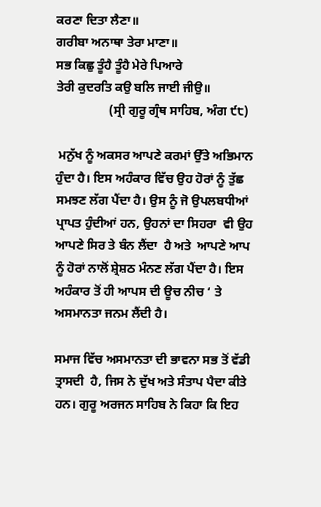ਕਰਣਾ ਦਿਤਾ ਲੈਣਾ॥
ਗਰੀਬਾ ਅਨਾਥਾ ਤੇਰਾ ਮਾਣਾ॥
ਸਭ ਕਿਛੁ ਤੂੰਹੈ ਤੂੰਹੈ ਮੇਰੇ ਪਿਆਰੇ
ਤੇਰੀ ਕੁਦਰਤਿ ਕਉ ਬਲਿ ਜਾਈ ਜੀਉ॥
                 (ਸ੍ਰੀ ਗੁਰੂ ਗ੍ਰੰਥ ਸਾਹਿਬ, ਅੰਗ ੯੮)

 ਮਨੁੱਖ ਨੂੰ ਅਕਸਰ ਆਪਣੇ ਕਰਮਾਂ ਉੱਤੇ ਅਭਿਮਾਨ ਹੁੰਦਾ ਹੈ। ਇਸ ਅਹੰਕਾਰ ਵਿੱਚ ਉਹ ਹੋਰਾਂ ਨੂੰ ਤੁੱਛ ਸਮਝਣ ਲੱਗ ਪੈਂਦਾ ਹੈ। ਉਸ ਨੂੰ ਜੋ ਉਪਲਬਧੀਆਂ ਪ੍ਰਾਪਤ ਹੁੰਦੀਆਂ ਹਨ, ਉਹਨਾਂ ਦਾ ਸਿਹਰਾ  ਵੀ ਉਹ ਆਪਣੇ ਸਿਰ ਤੇ ਬੰਨ ਲੈਂਦਾ  ਹੈ ਅਤੇ  ਆਪਣੇ ਆਪ ਨੂੰ ਹੋਰਾਂ ਨਾਲੋਂ ਸ਼੍ਰੇਸ਼ਠ ਮੰਨਣ ਲੱਗ ਪੈਂਦਾ ਹੈ। ਇਸ ਅਹੰਕਾਰ ਤੋਂ ਹੀ ਆਪਸ ਦੀ ਊਚ ਨੀਚ ‘ ਤੇ ਅਸਮਾਨਤਾ ਜਨਮ ਲੈਂਦੀ ਹੈ।

ਸਮਾਜ ਵਿੱਚ ਅਸਮਾਨਤਾ ਦੀ ਭਾਵਨਾ ਸਭ ਤੋਂ ਵੱਡੀ ਤ੍ਰਾਸਦੀ  ਹੈ, ਜਿਸ ਨੇ ਦੁੱਖ ਅਤੇ ਸੰਤਾਪ ਪੈਦਾ ਕੀਤੇ ਹਨ। ਗੁਰੂ ਅਰਜਨ ਸਾਹਿਬ ਨੇ ਕਿਹਾ ਕਿ ਇਹ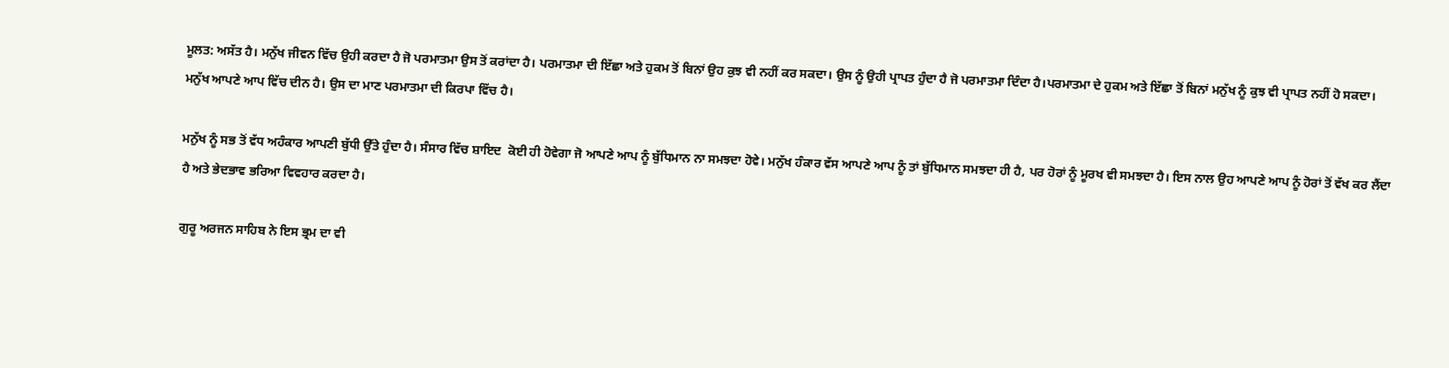ਮੂਲਤ: ਅਸੱਤ ਹੈ। ਮਨੁੱਖ ਜੀਵਨ ਵਿੱਚ ਉਹੀ ਕਰਦਾ ਹੈ ਜੋ ਪਰਮਾਤਮਾ ਉਸ ਤੋਂ ਕਰਾਂਦਾ ਹੈ। ਪਰਮਾਤਮਾ ਦੀ ਇੱਛਾ ਅਤੇ ਹੁਕਮ ਤੋਂ ਬਿਨਾਂ ਉਹ ਕੁਝ ਵੀ ਨਹੀਂ ਕਰ ਸਕਦਾ। ਉਸ ਨੂੰ ਉਹੀ ਪ੍ਰਾਪਤ ਹੁੰਦਾ ਹੈ ਜੋ ਪਰਮਾਤਮਾ ਦਿੰਦਾ ਹੈ।ਪਰਮਾਤਮਾ ਦੇ ਹੁਕਮ ਅਤੇ ਇੱਛਾ ਤੋਂ ਬਿਨਾਂ ਮਨੁੱਖ ਨੂੰ ਕੁਝ ਵੀ ਪ੍ਰਾਪਤ ਨਹੀਂ ਹੋ ਸਕਦਾ। ਮਨੁੱਖ ਆਪਣੇ ਆਪ ਵਿੱਚ ਦੀਨ ਹੈ। ਉਸ ਦਾ ਮਾਣ ਪਰਮਾਤਮਾ ਦੀ ਕਿਰਪਾ ਵਿੱਚ ਹੈ।

ਮਨੁੱਖ ਨੂੰ ਸਭ ਤੋਂ ਵੱਧ ਅਹੰਕਾਰ ਆਪਣੀ ਬੁੱਧੀ ਉੱਤੇ ਹੁੰਦਾ ਹੈ। ਸੰਸਾਰ ਵਿੱਚ ਸ਼ਾਇਦ  ਕੋਈ ਹੀ ਹੋਵੇਗਾ ਜੋ ਆਪਣੇ ਆਪ ਨੂੰ ਬੁੱਧਿਮਾਨ ਨਾ ਸਮਝਦਾ ਹੋਵੇ। ਮਨੁੱਖ ਹੰਕਾਰ ਵੱਸ ਆਪਣੇ ਆਪ ਨੂੰ ਤਾਂ ਬੁੱਧਿਮਾਨ ਸਮਝਦਾ ਹੀ ਹੈ, ਪਰ ਹੋਰਾਂ ਨੂੰ ਮੂਰਖ ਵੀ ਸਮਝਦਾ ਹੈ। ਇਸ ਨਾਲ ਉਹ ਆਪਣੇ ਆਪ ਨੂੰ ਹੋਰਾਂ ਤੋਂ ਵੱਖ ਕਰ ਲੈਂਦਾ ਹੈ ਅਤੇ ਭੇਦਭਾਵ ਭਰਿਆ ਵਿਵਹਾਰ ਕਰਦਾ ਹੈ।

ਗੁਰੂ ਅਰਜਨ ਸਾਹਿਬ ਨੇ ਇਸ ਭ੍ਰਮ ਦਾ ਵੀ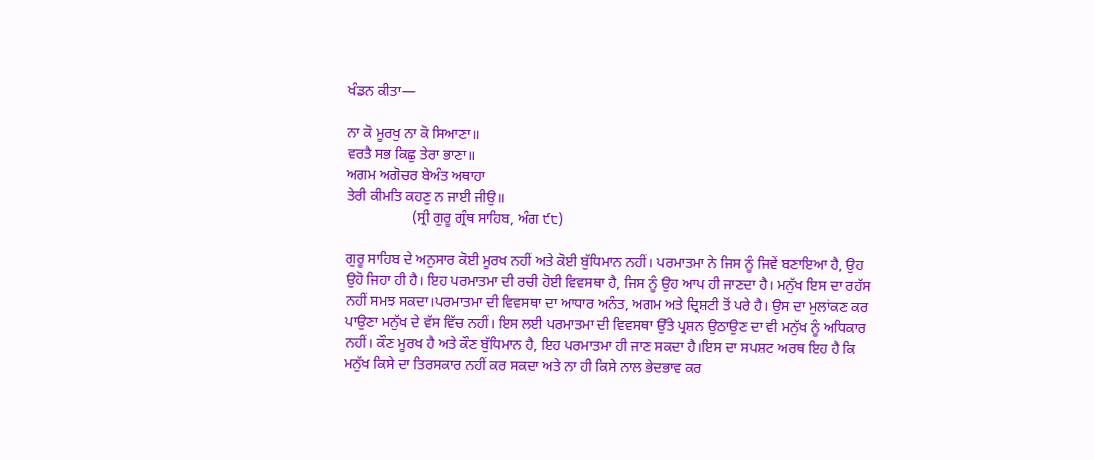ਖੰਡਨ ਕੀਤਾ—

ਨਾ ਕੋ ਮੂਰਖੁ ਨਾ ਕੋ ਸਿਆਣਾ॥
ਵਰਤੈ ਸਭ ਕਿਛੁ ਤੇਰਾ ਭਾਣਾ॥
ਅਗਮ ਅਗੋਚਰ ਬੇਅੰਤ ਅਥਾਹਾ
ਤੇਰੀ ਕੀਮਤਿ ਕਹਣੁ ਨ ਜਾਈ ਜੀਉ॥
                  (ਸ੍ਰੀ ਗੁਰੂ ਗ੍ਰੰਥ ਸਾਹਿਬ, ਅੰਗ ੯੮)

ਗੁਰੂ ਸਾਹਿਬ ਦੇ ਅਨੁਸਾਰ ਕੋਈ ਮੂਰਖ ਨਹੀਂ ਅਤੇ ਕੋਈ ਬੁੱਧਿਮਾਨ ਨਹੀਂ। ਪਰਮਾਤਮਾ ਨੇ ਜਿਸ ਨੂੰ ਜਿਵੇਂ ਬਣਾਇਆ ਹੈ, ਉਹ ਉਹੋ ਜਿਹਾ ਹੀ ਹੈ। ਇਹ ਪਰਮਾਤਮਾ ਦੀ ਰਚੀ ਹੋਈ ਵਿਵਸਥਾ ਹੈ, ਜਿਸ ਨੂੰ ਉਹ ਆਪ ਹੀ ਜਾਣਦਾ ਹੈ। ਮਨੁੱਖ ਇਸ ਦਾ ਰਹੱਸ ਨਹੀਂ ਸਮਝ ਸਕਦਾ।ਪਰਮਾਤਮਾ ਦੀ ਵਿਵਸਥਾ ਦਾ ਆਧਾਰ ਅਨੰਤ, ਅਗਮ ਅਤੇ ਦ੍ਰਿਸ਼ਟੀ ਤੋਂ ਪਰੇ ਹੈ। ਉਸ ਦਾ ਮੁਲਾਂਕਣ ਕਰ ਪਾਉਣਾ ਮਨੁੱਖ ਦੇ ਵੱਸ ਵਿੱਚ ਨਹੀਂ। ਇਸ ਲਈ ਪਰਮਾਤਮਾ ਦੀ ਵਿਵਸਥਾ ਉੱਤੇ ਪ੍ਰਸ਼ਨ ਉਠਾਉਣ ਦਾ ਵੀ ਮਨੁੱਖ ਨੂੰ ਅਧਿਕਾਰ ਨਹੀਂ। ਕੌਣ ਮੂਰਖ ਹੈ ਅਤੇ ਕੌਣ ਬੁੱਧਿਮਾਨ ਹੈ, ਇਹ ਪਰਮਾਤਮਾ ਹੀ ਜਾਣ ਸਕਦਾ ਹੈ।ਇਸ ਦਾ ਸਪਸ਼ਟ ਅਰਥ ਇਹ ਹੈ ਕਿ ਮਨੁੱਖ ਕਿਸੇ ਦਾ ਤਿਰਸਕਾਰ ਨਹੀਂ ਕਰ ਸਕਦਾ ਅਤੇ ਨਾ ਹੀ ਕਿਸੇ ਨਾਲ ਭੇਦਭਾਵ ਕਰ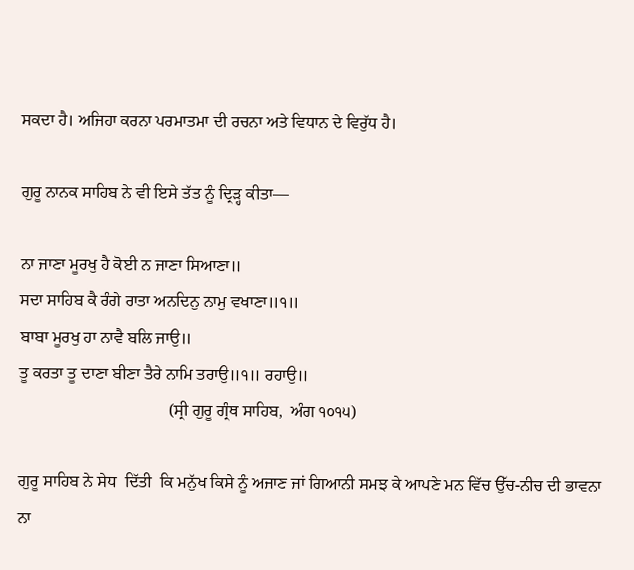ਸਕਦਾ ਹੈ। ਅਜਿਹਾ ਕਰਨਾ ਪਰਮਾਤਮਾ ਦੀ ਰਚਨਾ ਅਤੇ ਵਿਧਾਨ ਦੇ ਵਿਰੁੱਧ ਹੈ।

ਗੁਰੂ ਨਾਨਕ ਸਾਹਿਬ ਨੇ ਵੀ ਇਸੇ ਤੱਤ ਨੂੰ ਦ੍ਰਿੜ੍ਹ ਕੀਤਾ—

ਨਾ ਜਾਣਾ ਮੂਰਖੁ ਹੈ ਕੋਈ ਨ ਜਾਣਾ ਸਿਆਣਾ॥
ਸਦਾ ਸਾਹਿਬ ਕੈ ਰੰਗੇ ਰਾਤਾ ਅਨਦਿਨੁ ਨਾਮੁ ਵਖਾਣਾ॥੧॥
ਬਾਬਾ ਮੂਰਖੁ ਹਾ ਨਾਵੈ ਬਲਿ ਜਾਉ॥
ਤੂ ਕਰਤਾ ਤੂ ਦਾਣਾ ਬੀਣਾ ਤੈਰੇ ਨਾਮਿ ਤਰਾਉ॥੧॥ ਰਹਾਉ॥
                                    (ਸ੍ਰੀ ਗੁਰੂ ਗ੍ਰੰਥ ਸਾਹਿਬ,  ਅੰਗ ੧੦੧੫)

ਗੁਰੂ ਸਾਹਿਬ ਨੇ ਸੇਧ  ਦਿੱਤੀ  ਕਿ ਮਨੁੱਖ ਕਿਸੇ ਨੂੰ ਅਜਾਣ ਜਾਂ ਗਿਆਨੀ ਸਮਝ ਕੇ ਆਪਣੇ ਮਨ ਵਿੱਚ ਉੱਚ-ਨੀਚ ਦੀ ਭਾਵਨਾ ਨਾ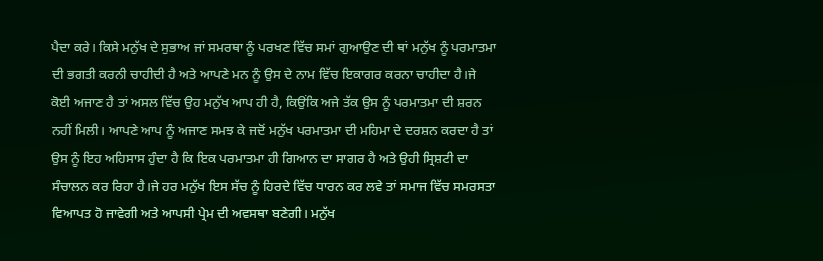ਪੈਦਾ ਕਰੇ। ਕਿਸੇ ਮਨੁੱਖ ਦੇ ਸੁਭਾਅ ਜਾਂ ਸਮਰਥਾ ਨੂੰ ਪਰਖਣ ਵਿੱਚ ਸਮਾਂ ਗੁਆਉਣ ਦੀ ਥਾਂ ਮਨੁੱਖ ਨੂੰ ਪਰਮਾਤਮਾ ਦੀ ਭਗਤੀ ਕਰਨੀ ਚਾਹੀਦੀ ਹੈ ਅਤੇ ਆਪਣੇ ਮਨ ਨੂੰ ਉਸ ਦੇ ਨਾਮ ਵਿੱਚ ਇਕਾਗਰ ਕਰਨਾ ਚਾਹੀਦਾ ਹੈ।ਜੇ ਕੋਈ ਅਜਾਣ ਹੈ ਤਾਂ ਅਸਲ ਵਿੱਚ ਉਹ ਮਨੁੱਖ ਆਪ ਹੀ ਹੈ, ਕਿਉਂਕਿ ਅਜੇ ਤੱਕ ਉਸ ਨੂੰ ਪਰਮਾਤਮਾ ਦੀ ਸ਼ਰਨ ਨਹੀਂ ਮਿਲੀ। ਆਪਣੇ ਆਪ ਨੂੰ ਅਜਾਣ ਸਮਝ ਕੇ ਜਦੋਂ ਮਨੁੱਖ ਪਰਮਾਤਮਾ ਦੀ ਮਹਿਮਾ ਦੇ ਦਰਸ਼ਨ ਕਰਦਾ ਹੈ ਤਾਂ ਉਸ ਨੂੰ ਇਹ ਅਹਿਸਾਸ ਹੁੰਦਾ ਹੈ ਕਿ ਇਕ ਪਰਮਾਤਮਾ ਹੀ ਗਿਆਨ ਦਾ ਸਾਗਰ ਹੈ ਅਤੇ ਉਹੀ ਸ੍ਰਿਸ਼ਟੀ ਦਾ ਸੰਚਾਲਨ ਕਰ ਰਿਹਾ ਹੈ।ਜੇ ਹਰ ਮਨੁੱਖ ਇਸ ਸੱਚ ਨੂੰ ਹਿਰਦੇ ਵਿੱਚ ਧਾਰਨ ਕਰ ਲਵੇ ਤਾਂ ਸਮਾਜ ਵਿੱਚ ਸਮਰਸਤਾ ਵਿਆਪਤ ਹੋ ਜਾਵੇਗੀ ਅਤੇ ਆਪਸੀ ਪ੍ਰੇਮ ਦੀ ਅਵਸਥਾ ਬਣੇਗੀ। ਮਨੁੱਖ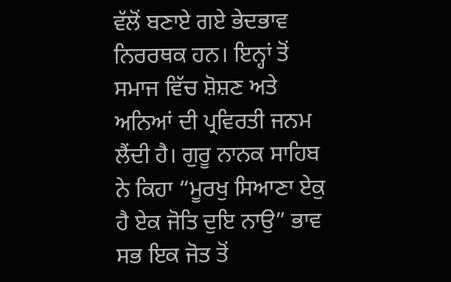ਵੱਲੋਂ ਬਣਾਏ ਗਏ ਭੇਦਭਾਵ ਨਿਰਰਥਕ ਹਨ। ਇਨ੍ਹਾਂ ਤੋਂ ਸਮਾਜ ਵਿੱਚ ਸ਼ੋਸ਼ਣ ਅਤੇ ਅਨਿਆਂ ਦੀ ਪ੍ਰਵਿਰਤੀ ਜਨਮ ਲੈਂਦੀ ਹੈ। ਗੁਰੂ ਨਾਨਕ ਸਾਹਿਬ ਨੇ ਕਿਹਾ “ਮੂਰਖੁ ਸਿਆਣਾ ਏਕੁ ਹੈ ਏਕ ਜੋਤਿ ਦੁਇ ਨਾਉ” ਭਾਵ  ਸਭ ਇਕ ਜੋਤ ਤੋਂ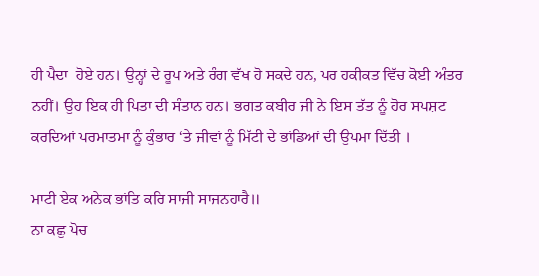ਹੀ ਪੈਦਾ  ਹੋਏ ਹਨ। ਉਨ੍ਹਾਂ ਦੇ ਰੂਪ ਅਤੇ ਰੰਗ ਵੱਖ ਹੋ ਸਕਦੇ ਹਨ, ਪਰ ਹਕੀਕਤ ਵਿੱਚ ਕੋਈ ਅੰਤਰ ਨਹੀਂ। ਉਹ ਇਕ ਹੀ ਪਿਤਾ ਦੀ ਸੰਤਾਨ ਹਨ। ਭਗਤ ਕਬੀਰ ਜੀ ਨੇ ਇਸ ਤੱਤ ਨੂੰ ਹੋਰ ਸਪਸ਼ਟ ਕਰਦਿਆਂ ਪਰਮਾਤਮਾ ਨੂੰ ਕੁੰਭਾਰ ‘ਤੇ ਜੀਵਾਂ ਨੂੰ ਮਿੱਟੀ ਦੇ ਭਾਂਡਿਆਂ ਦੀ ਉਪਮਾ ਦਿੱਤੀ ।

ਮਾਟੀ ਏਕ ਅਨੇਕ ਭਾਂਤਿ ਕਰਿ ਸਾਜੀ ਸਾਜਨਹਾਰੈ॥
ਨਾ ਕਛੁ ਪੋਚ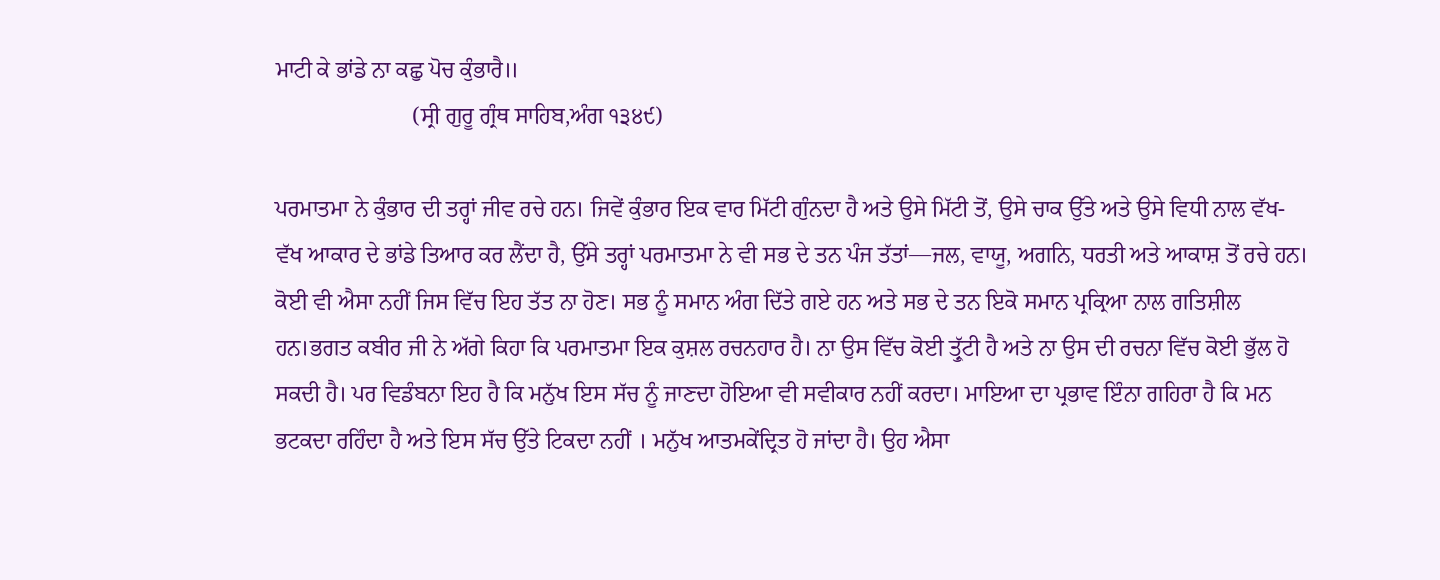ਮਾਟੀ ਕੇ ਭਾਂਡੇ ਨਾ ਕਛੁ ਪੋਚ ਕੁੰਭਾਰੈ॥
                        (ਸ੍ਰੀ ਗੁਰੂ ਗ੍ਰੰਥ ਸਾਹਿਬ,ਅੰਗ ੧੩੪੯)

ਪਰਮਾਤਮਾ ਨੇ ਕੁੰਭਾਰ ਦੀ ਤਰ੍ਹਾਂ ਜੀਵ ਰਚੇ ਹਨ। ਜਿਵੇਂ ਕੁੰਭਾਰ ਇਕ ਵਾਰ ਮਿੱਟੀ ਗੁੰਨਦਾ ਹੈ ਅਤੇ ਉਸੇ ਮਿੱਟੀ ਤੋਂ, ਉਸੇ ਚਾਕ ਉੱਤੇ ਅਤੇ ਉਸੇ ਵਿਧੀ ਨਾਲ ਵੱਖ-ਵੱਖ ਆਕਾਰ ਦੇ ਭਾਂਡੇ ਤਿਆਰ ਕਰ ਲੈਂਦਾ ਹੈ, ਉੱਸੇ ਤਰ੍ਹਾਂ ਪਰਮਾਤਮਾ ਨੇ ਵੀ ਸਭ ਦੇ ਤਨ ਪੰਜ ਤੱਤਾਂ—ਜਲ, ਵਾਯੂ, ਅਗਨਿ, ਧਰਤੀ ਅਤੇ ਆਕਾਸ਼ ਤੋਂ ਰਚੇ ਹਨ। ਕੋਈ ਵੀ ਐਸਾ ਨਹੀਂ ਜਿਸ ਵਿੱਚ ਇਹ ਤੱਤ ਨਾ ਹੋਣ। ਸਭ ਨੂੰ ਸਮਾਨ ਅੰਗ ਦਿੱਤੇ ਗਏ ਹਨ ਅਤੇ ਸਭ ਦੇ ਤਨ ਇਕੋ ਸਮਾਨ ਪ੍ਰਕ੍ਰਿਆ ਨਾਲ ਗਤਿਸ਼ੀਲ ਹਨ।ਭਗਤ ਕਬੀਰ ਜੀ ਨੇ ਅੱਗੇ ਕਿਹਾ ਕਿ ਪਰਮਾਤਮਾ ਇਕ ਕੁਸ਼ਲ ਰਚਨਹਾਰ ਹੈ। ਨਾ ਉਸ ਵਿੱਚ ਕੋਈ ਤ੍ਰੁੱਟੀ ਹੈ ਅਤੇ ਨਾ ਉਸ ਦੀ ਰਚਨਾ ਵਿੱਚ ਕੋਈ ਭੁੱਲ ਹੋ ਸਕਦੀ ਹੈ। ਪਰ ਵਿਡੰਬਨਾ ਇਹ ਹੈ ਕਿ ਮਨੁੱਖ ਇਸ ਸੱਚ ਨੂੰ ਜਾਣਦਾ ਹੋਇਆ ਵੀ ਸਵੀਕਾਰ ਨਹੀਂ ਕਰਦਾ। ਮਾਇਆ ਦਾ ਪ੍ਰਭਾਵ ਇੰਨਾ ਗਹਿਰਾ ਹੈ ਕਿ ਮਨ ਭਟਕਦਾ ਰਹਿੰਦਾ ਹੈ ਅਤੇ ਇਸ ਸੱਚ ਉੱਤੇ ਟਿਕਦਾ ਨਹੀਂ । ਮਨੁੱਖ ਆਤਮਕੇਂਦ੍ਰਿਤ ਹੋ ਜਾਂਦਾ ਹੈ। ਉਹ ਐਸਾ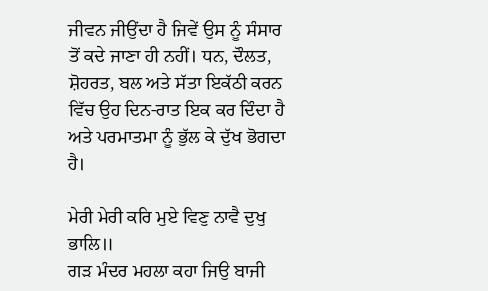ਜੀਵਨ ਜੀਉਂਦਾ ਹੈ ਜਿਵੇਂ ਉਸ ਨੂੰ ਸੰਸਾਰ ਤੋਂ ਕਦੇ ਜਾਣਾ ਹੀ ਨਹੀਂ। ਧਨ, ਦੌਲਤ, ਸ਼ੋਹਰਤ, ਬਲ ਅਤੇ ਸੱਤਾ ਇਕੱਠੀ ਕਰਨ ਵਿੱਚ ਉਹ ਦਿਨ-ਰਾਤ ਇਕ ਕਰ ਦਿੰਦਾ ਹੈ ਅਤੇ ਪਰਮਾਤਮਾ ਨੂੰ ਭੁੱਲ ਕੇ ਦੁੱਖ ਭੋਗਦਾ ਹੈ।

ਮੇਰੀ ਮੇਰੀ ਕਰਿ ਮੁਏ ਵਿਣੁ ਨਾਵੈ ਦੁਖੁ ਭਾਲਿ॥
ਗੜ ਮੰਦਰ ਮਹਲਾ ਕਹਾ ਜਿਉ ਬਾਜੀ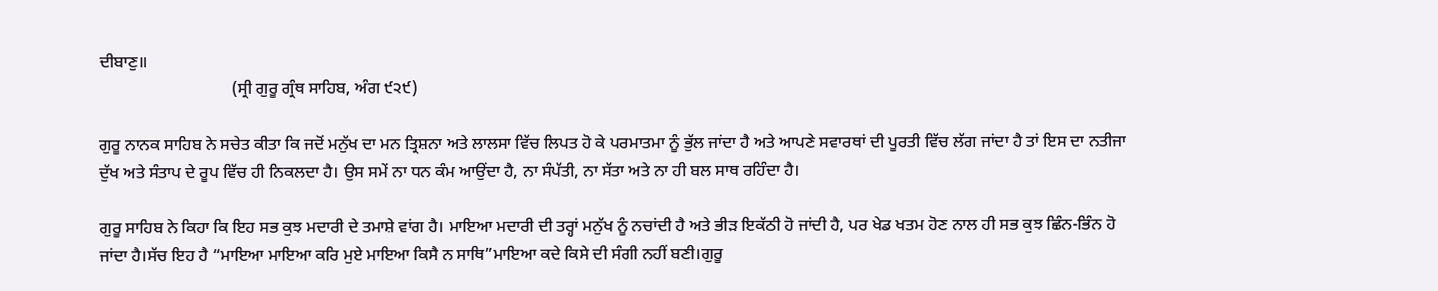ਦੀਬਾਣੁ॥
                                (ਸ੍ਰੀ ਗੁਰੂ ਗ੍ਰੰਥ ਸਾਹਿਬ, ਅੰਗ ੯੨੯)

ਗੁਰੂ ਨਾਨਕ ਸਾਹਿਬ ਨੇ ਸਚੇਤ ਕੀਤਾ ਕਿ ਜਦੋਂ ਮਨੁੱਖ ਦਾ ਮਨ ਤ੍ਰਿਸ਼ਨਾ ਅਤੇ ਲਾਲਸਾ ਵਿੱਚ ਲਿਪਤ ਹੋ ਕੇ ਪਰਮਾਤਮਾ ਨੂੰ ਭੁੱਲ ਜਾਂਦਾ ਹੈ ਅਤੇ ਆਪਣੇ ਸਵਾਰਥਾਂ ਦੀ ਪੂਰਤੀ ਵਿੱਚ ਲੱਗ ਜਾਂਦਾ ਹੈ ਤਾਂ ਇਸ ਦਾ ਨਤੀਜਾ ਦੁੱਖ ਅਤੇ ਸੰਤਾਪ ਦੇ ਰੂਪ ਵਿੱਚ ਹੀ ਨਿਕਲਦਾ ਹੈ। ਉਸ ਸਮੇਂ ਨਾ ਧਨ ਕੰਮ ਆਉਂਦਾ ਹੈ, ਨਾ ਸੰਪੱਤੀ, ਨਾ ਸੱਤਾ ਅਤੇ ਨਾ ਹੀ ਬਲ ਸਾਥ ਰਹਿੰਦਾ ਹੈ।

ਗੁਰੂ ਸਾਹਿਬ ਨੇ ਕਿਹਾ ਕਿ ਇਹ ਸਭ ਕੁਝ ਮਦਾਰੀ ਦੇ ਤਮਾਸ਼ੇ ਵਾਂਗ ਹੈ। ਮਾਇਆ ਮਦਾਰੀ ਦੀ ਤਰ੍ਹਾਂ ਮਨੁੱਖ ਨੂੰ ਨਚਾਂਦੀ ਹੈ ਅਤੇ ਭੀੜ ਇਕੱਠੀ ਹੋ ਜਾਂਦੀ ਹੈ, ਪਰ ਖੇਡ ਖਤਮ ਹੋਣ ਨਾਲ ਹੀ ਸਭ ਕੁਝ ਛਿੰਨ-ਭਿੰਨ ਹੋ ਜਾਂਦਾ ਹੈ।ਸੱਚ ਇਹ ਹੈ “ਮਾਇਆ ਮਾਇਆ ਕਰਿ ਮੁਏ ਮਾਇਆ ਕਿਸੈ ਨ ਸਾਥਿ”ਮਾਇਆ ਕਦੇ ਕਿਸੇ ਦੀ ਸੰਗੀ ਨਹੀਂ ਬਣੀ।ਗੁਰੂ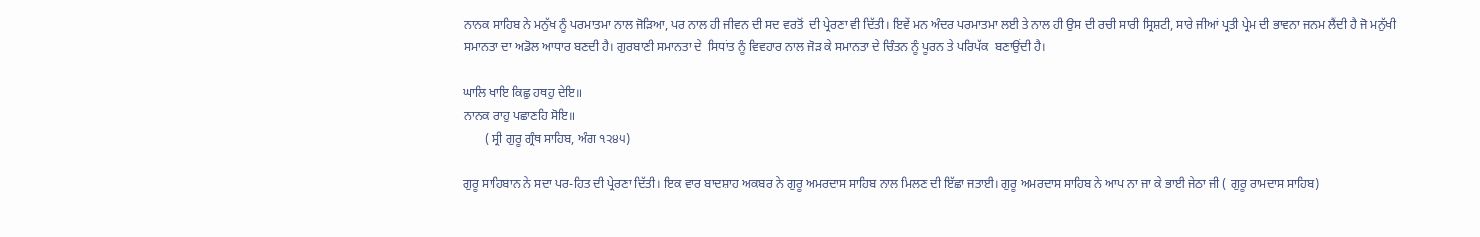ਨਾਨਕ ਸਾਹਿਬ ਨੇ ਮਨੁੱਖ ਨੂੰ ਪਰਮਾਤਮਾ ਨਾਲ ਜੋੜਿਆ, ਪਰ ਨਾਲ ਹੀ ਜੀਵਨ ਦੀ ਸਦ ਵਰਤੋਂ  ਦੀ ਪ੍ਰੇਰਣਾ ਵੀ ਦਿੱਤੀ। ਇਵੇਂ ਮਨ ਅੰਦਰ ਪਰਮਾਤਮਾ ਲਈ ਤੇ ਨਾਲ ਹੀ ਉਸ ਦੀ ਰਚੀ ਸਾਰੀ ਸ੍ਰਿਸ਼ਟੀ, ਸਾਰੇ ਜੀਆਂ ਪ੍ਰਤੀ ਪ੍ਰੇਮ ਦੀ ਭਾਵਨਾ ਜਨਮ ਲੈਂਦੀ ਹੈ ਜੋ ਮਨੁੱਖੀ ਸਮਾਨਤਾ ਦਾ ਅਡੋਲ ਆਧਾਰ ਬਣਦੀ ਹੈ। ਗੁਰਬਾਣੀ ਸਮਾਨਤਾ ਦੇ  ਸਿਧਾਂਤ ਨੂੰ ਵਿਵਹਾਰ ਨਾਲ ਜੋੜ ਕੇ ਸਮਾਨਤਾ ਦੇ ਚਿੰਤਨ ਨੂੰ ਪੂਰਨ ਤੇ ਪਰਿਪੱਕ  ਬਣਾਉਂਦੀ ਹੈ।

ਘਾਲਿ ਖਾਇ ਕਿਛੁ ਹਥਹੁ ਦੇਇ॥
ਨਾਨਕ ਰਾਹੁ ਪਛਾਣਹਿ ਸੋਇ॥
       ( ਸ੍ਰੀ ਗੁਰੂ ਗ੍ਰੰਥ ਸਾਹਿਬ, ਅੰਗ ੧੨੪੫)

ਗੁਰੂ ਸਾਹਿਬਾਨ ਨੇ ਸਦਾ ਪਰ-ਹਿਤ ਦੀ ਪ੍ਰੇਰਣਾ ਦਿੱਤੀ। ਇਕ ਵਾਰ ਬਾਦਸ਼ਾਹ ਅਕਬਰ ਨੇ ਗੁਰੂ ਅਮਰਦਾਸ ਸਾਹਿਬ ਨਾਲ ਮਿਲਣ ਦੀ ਇੱਛਾ ਜਤਾਈ। ਗੁਰੂ ਅਮਰਦਾਸ ਸਾਹਿਬ ਨੇ ਆਪ ਨਾ ਜਾ ਕੇ ਭਾਈ ਜੇਠਾ ਜੀ ( ਗੁਰੂ ਰਾਮਦਾਸ ਸਾਹਿਬ)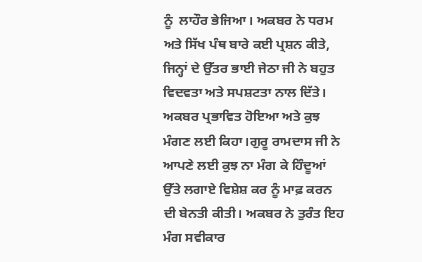ਨੂੰ  ਲਾਹੌਰ ਭੇਜਿਆ। ਅਕਬਰ ਨੇ ਧਰਮ ਅਤੇ ਸਿੱਖ ਪੰਥ ਬਾਰੇ ਕਈ ਪ੍ਰਸ਼ਨ ਕੀਤੇ, ਜਿਨ੍ਹਾਂ ਦੇ ਉੱਤਰ ਭਾਈ ਜੇਠਾ ਜੀ ਨੇ ਬਹੁਤ ਵਿਦਵਤਾ ਅਤੇ ਸਪਸ਼ਟਤਾ ਨਾਲ ਦਿੱਤੇ। ਅਕਬਰ ਪ੍ਰਭਾਵਿਤ ਹੋਇਆ ਅਤੇ ਕੁਝ ਮੰਗਣ ਲਈ ਕਿਹਾ।ਗੁਰੂ ਰਾਮਦਾਸ ਜੀ ਨੇ ਆਪਣੇ ਲਈ ਕੁਝ ਨਾ ਮੰਗ ਕੇ ਹਿੰਦੂਆਂ ਉੱਤੇ ਲਗਾਏ ਵਿਸ਼ੇਸ਼ ਕਰ ਨੂੰ ਮਾਫ਼ ਕਰਨ ਦੀ ਬੇਨਤੀ ਕੀਤੀ। ਅਕਬਰ ਨੇ ਤੁਰੰਤ ਇਹ ਮੰਗ ਸਵੀਕਾਰ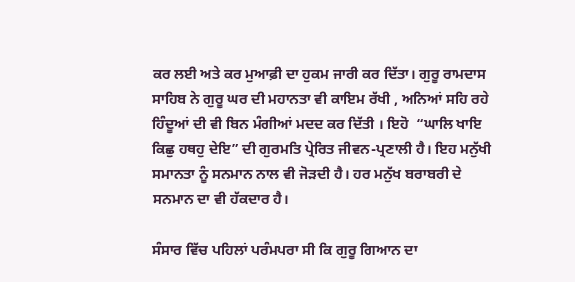ਕਰ ਲਈ ਅਤੇ ਕਰ ਮੁਆਫ਼ੀ ਦਾ ਹੁਕਮ ਜਾਰੀ ਕਰ ਦਿੱਤਾ। ਗੁਰੂ ਰਾਮਦਾਸ ਸਾਹਿਬ ਨੇ ਗੁਰੂ ਘਰ ਦੀ ਮਹਾਨਤਾ ਵੀ ਕਾਇਮ ਰੱਖੀ , ਅਨਿਆਂ ਸਹਿ ਰਹੇ ਹਿੰਦੂਆਂ ਦੀ ਵੀ ਬਿਨ ਮੰਗੀਆਂ ਮਦਦ ਕਰ ਦਿੱਤੀ । ਇਹੋ  “ਘਾਲਿ ਖਾਇ ਕਿਛੁ ਹਥਹੁ ਦੇਇ” ਦੀ ਗੁਰਮਤਿ ਪ੍ਰੇਰਿਤ ਜੀਵਨ-ਪ੍ਰਣਾਲੀ ਹੈ। ਇਹ ਮਨੁੱਖੀ ਸਮਾਨਤਾ ਨੂੰ ਸਨਮਾਨ ਨਾਲ ਵੀ ਜੋੜਦੀ ਹੈ। ਹਰ ਮਨੁੱਖ ਬਰਾਬਰੀ ਦੇ ਸਨਮਾਨ ਦਾ ਵੀ ਹੱਕਦਾਰ ਹੈ।

ਸੰਸਾਰ ਵਿੱਚ ਪਹਿਲਾਂ ਪਰੰਮਪਰਾ ਸੀ ਕਿ ਗੁਰੂ ਗਿਆਨ ਦਾ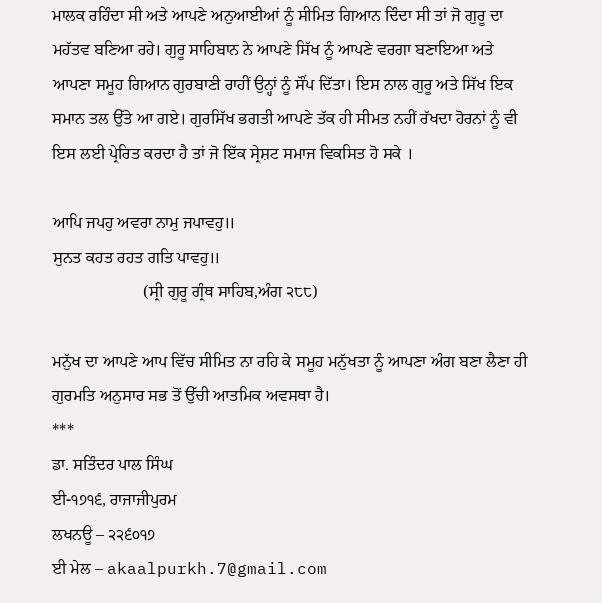ਮਾਲਕ ਰਹਿੰਦਾ ਸੀ ਅਤੇ ਆਪਣੇ ਅਨੁਆਈਆਂ ਨੂੰ ਸੀਮਿਤ ਗਿਆਨ ਦਿੰਦਾ ਸੀ ਤਾਂ ਜੋ ਗੁਰੂ ਦਾ ਮਹੱਤਵ ਬਣਿਆ ਰਹੇ। ਗੁਰੂ ਸਾਹਿਬਾਨ ਨੇ ਆਪਣੇ ਸਿੱਖ ਨੂੰ ਆਪਣੇ ਵਰਗਾ ਬਣਾਇਆ ਅਤੇ ਆਪਣਾ ਸਮੂਹ ਗਿਆਨ ਗੁਰਬਾਣੀ ਰਾਹੀਂ ਉਨ੍ਹਾਂ ਨੂੰ ਸੌਂਪ ਦਿੱਤਾ। ਇਸ ਨਾਲ ਗੁਰੂ ਅਤੇ ਸਿੱਖ ਇਕ ਸਮਾਨ ਤਲ ਉੱਤੇ ਆ ਗਏ। ਗੁਰਸਿੱਖ ਭਗਤੀ ਆਪਣੇ ਤੱਕ ਹੀ ਸੀਮਤ ਨਹੀਂ ਰੱਖਦਾ ਹੋਰਨਾਂ ਨੂੰ ਵੀ ਇਸ ਲਈ ਪ੍ਰੇਰਿਤ ਕਰਦਾ ਹੈ ਤਾਂ ਜੋ ਇੱਕ ਸ੍ਰੇਸ਼ਟ ਸਮਾਜ ਵਿਕਸਿਤ ਹੋ ਸਕੇ ।

ਆਪਿ ਜਪਹੁ ਅਵਰਾ ਨਾਮੁ ਜਪਾਵਹੁ॥
ਸੁਨਤ ਕਹਤ ਰਹਤ ਗਤਿ ਪਾਵਹੁ॥
                      (ਸ੍ਰੀ ਗੁਰੂ ਗ੍ਰੰਥ ਸਾਹਿਬ,ਅੰਗ ੨੮੮)

ਮਨੁੱਖ ਦਾ ਆਪਣੇ ਆਪ ਵਿੱਚ ਸੀਮਿਤ ਨਾ ਰਹਿ ਕੇ ਸਮੂਹ ਮਨੁੱਖਤਾ ਨੂੰ ਆਪਣਾ ਅੰਗ ਬਣਾ ਲੈਣਾ ਹੀ ਗੁਰਮਤਿ ਅਨੁਸਾਰ ਸਭ ਤੋਂ ਉੱਚੀ ਆਤਮਿਕ ਅਵਸਥਾ ਹੈ।
***
ਡਾ. ਸਤਿੰਦਰ ਪਾਲ ਸਿੰਘ
ਈ-੧੭੧੬, ਰਾਜਾਜੀਪੁਰਮ
ਲਖਨਊ – ੨੨੬੦੧੭
ਈ ਮੇਲ – akaalpurkh.7@gmail.com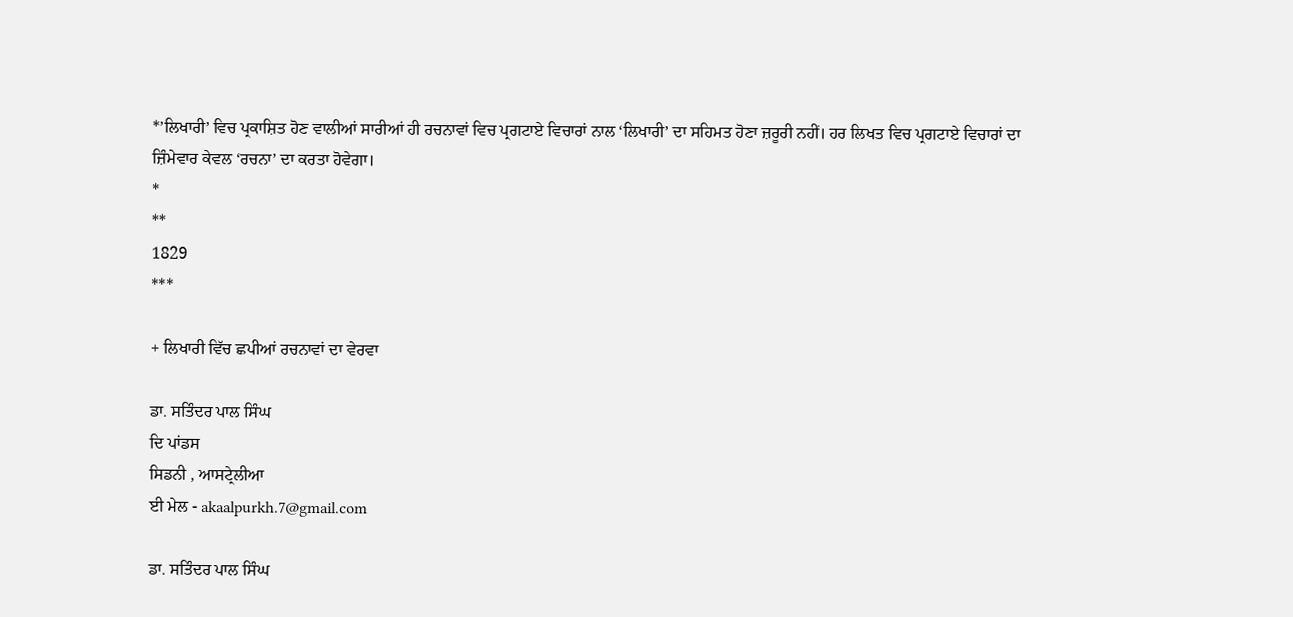*’ਲਿਖਾਰੀ’ ਵਿਚ ਪ੍ਰਕਾਸ਼ਿਤ ਹੋਣ ਵਾਲੀਆਂ ਸਾਰੀਆਂ ਹੀ ਰਚਨਾਵਾਂ ਵਿਚ ਪ੍ਰਗਟਾਏ ਵਿਚਾਰਾਂ ਨਾਲ ‘ਲਿਖਾਰੀ’ ਦਾ ਸਹਿਮਤ ਹੋਣਾ ਜ਼ਰੂਰੀ ਨਹੀਂ। ਹਰ ਲਿਖਤ ਵਿਚ ਪ੍ਰਗਟਾਏ ਵਿਚਾਰਾਂ ਦਾ ਜ਼ਿੰਮੇਵਾਰ ਕੇਵਲ ‘ਰਚਨਾ’ ਦਾ ਕਰਤਾ ਹੋਵੇਗਾ।
*
**
1829
***

+ ਲਿਖਾਰੀ ਵਿੱਚ ਛਪੀਆਂ ਰਚਨਾਵਾਂ ਦਾ ਵੇਰਵਾ

ਡਾ. ਸਤਿੰਦਰ ਪਾਲ ਸਿੰਘ
ਦਿ ਪਾਂਡਸ
ਸਿਡਨੀ , ਆਸਟ੍ਰੇਲੀਆ
ਈ ਮੇਲ - akaalpurkh.7@gmail.com

ਡਾ. ਸਤਿੰਦਰ ਪਾਲ ਸਿੰਘ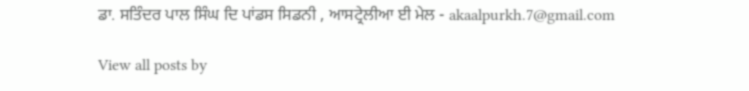ਡਾ. ਸਤਿੰਦਰ ਪਾਲ ਸਿੰਘ ਦਿ ਪਾਂਡਸ ਸਿਡਨੀ , ਆਸਟ੍ਰੇਲੀਆ ਈ ਮੇਲ - akaalpurkh.7@gmail.com

View all posts by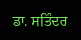ਡਾ. ਸਤਿੰਦਰ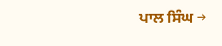ਪਾਲ ਸਿੰਘ →